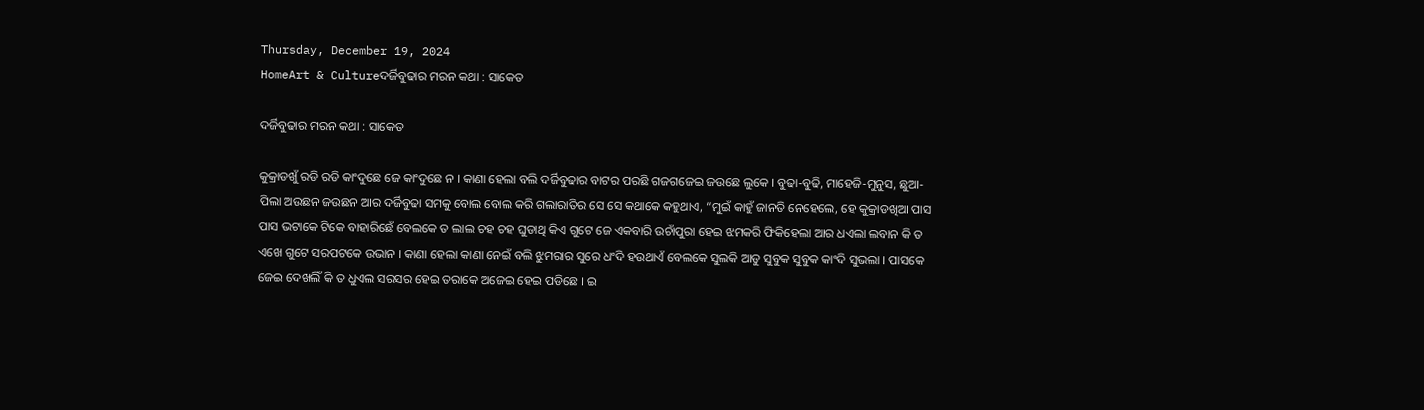Thursday, December 19, 2024
HomeArt & Cultureଦର୍ଜିବୁଢାର ମରନ କଥା : ସାକେତ

ଦର୍ଜିବୁଢାର ମରନ କଥା : ସାକେତ

କୁକ୍ରାଡଖୁଁ ରଡି ରଡି କାଂଦୁଛେ ଜେ କାଂଦୁଛେ ନ । କାଣା ହେଲା ବଲି ଦର୍ଜିବୁଢାର ବାଟର ପରଛି ଗଜଗଜେଇ ଜଉଛେ ଲୁକେ । ବୁଢା-ବୁଢି, ମାହେଜି-ମୁନୁସ, ଛୁଆ-ପିଲା ଅଉଛନ ଜଉଛନ ଆର ଦର୍ଜିବୁଢା ସମକୁ ବୋଲ ବୋଲ କରି ଗଲାରାତିର ସେ ସେ କଥାକେ କହୁଥାଏ, “ମୁଇଁ କାହୁଁ ଜାନତି ନେହେଲେ, ହେ କୁକ୍ରାଡଖିଆ ପାସ ପାସ ଭଟାକେ ଟିକେ ବାହାରିଛେଁ ବେଲକେ ତ ଲାଲ ଚହ ଚହ ଘୁଡାଥି କିଏ ଗୁଟେ ଜେ ଏକବାରି ଉଚାଁପୁରା ହେଇ ଝମକରି ଫିକିହେଲା ଆର ଧଏଲା ଲବାନ କି ତ ଏଖେ ଗୁଟେ ସରପଟକେ ଉଭାନ । କାଣା ହେଲା କାଣା ନେଇଁ ବଲି ଝୁମରାର ସୁରେ ଧଂଦି ହଉଥାଏଁ ବେଲକେ ସୁଲକି ଆଡୁ ସୁବୁକ ସୁବୁକ କାଂଦି ସୁଭଲା । ପାସକେ ଜେଇ ଦେଖଲିଁ କି ତ ଧୁଏଲ ସରସର ହେଇ ତରାକେ ଅଜେଇ ହେଇ ପଡିଛେ । ଇ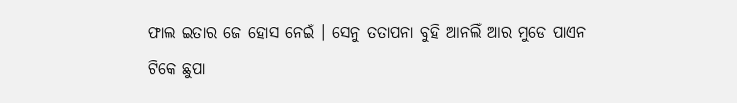ଫାଲ ଇତାର ଜେ ହୋସ ନେଇଁ । ସେନୁ ତତାପନା ବୁହି ଆନଲିଁ ଆର ମୁଡେ ପାଏନ ଟିକେ ଛୁପା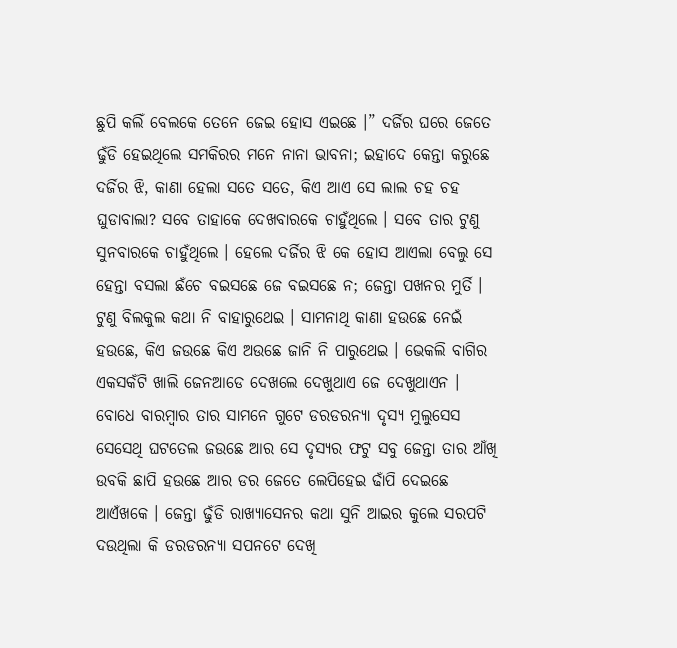ଛୁପି କଲିଁ ବେଲକେ ତେନେ ଜେଇ ହୋସ ଏଇଛେ ।” ଦର୍ଜିର ଘରେ ଜେତେ ଢୁଁଡି ହେଇଥିଲେ ସମକିରର ମନେ ନାନା ଭାବନା; ଇହାଦେ କେନ୍ତା କରୁଛେ ଦର୍ଜିର ଝି, କାଣା ହେଲା ସତେ ସତେ, କିଏ ଆଏ ସେ ଲାଲ ଚହ ଚହ ଘୁଡାବାଲା? ସବେ ତାହାକେ ଦେଖବାରକେ ଚାହୁଁଥିଲେ । ସବେ ତାର ଟୁଣୁ ସୁନବାରକେ ଚାହୁଁଥିଲେ । ହେଲେ ଦର୍ଜିର ଝି କେ ହୋସ ଆଏଲା ବେଲୁ ସେ ହେନ୍ତା ବସଲା ଛଁଚେ ବଇସଛେ ଜେ ବଇସଛେ ନ; ଜେନ୍ତା ପଖନର ମୁର୍ତି । ଟୁଣୁ ବିଲକୁଲ କଥା ନି ବାହାରୁଥେଇ । ସାମନାଥି କାଣା ହଉଛେ ନେଇଁ ହଉଛେ, କିଏ ଜଉଛେ କିଏ ଅଉଛେ ଜାନି ନି ପାରୁଥେଇ । ଭେକଲି ବାଗିର ଏକସକଁଟି ଖାଲି ଜେନଆଡେ ଦେଖଲେ ଦେଖୁଥାଏ ଜେ ଦେଖୁଥାଏନ । ବୋଧେ ବାରମ୍ବାର ତାର ସାମନେ ଗୁଟେ ଡରଡରନ୍ୟା ଦୃସ୍ୟ ମୁଲୁସେସ ସେସେଥି ଘଟତେଲ ଜଉଛେ ଆର ସେ ଦୃସ୍ୟର ଫଟୁ ସବୁ ଜେନ୍ତା ତାର ଆଁଖି ଉବକି ଛାପି ହଉଛେ ଆର ଡର ଜେତେ ଲେପିହେଇ ଢାଁପି ଦେଇଛେ ଆଏଁଖକେ । ଜେନ୍ତା ଢୁଁଡି ରାଖ୍ୟାସେନର କଥା ସୁନି ଆଇର କୁଲେ ସରପଟି ଦଉଥିଲା କି ଡରଡରନ୍ୟା ସପନଟେ ଦେଖି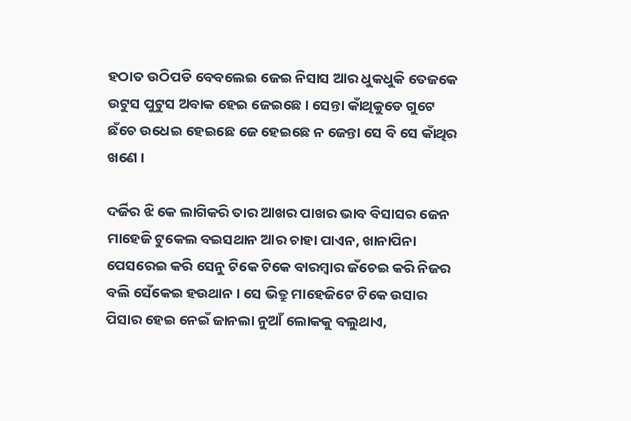ହଠାତ ଉଠିପଡି ବେବଲେଇ ଜେଇ ନିସାସ ଆର ଧୁକଧୁକି ତେଜକେ ଉଟୁସ ପୁଟୁସ ଅବାକ ହେଇ ଜେଇଛେ । ସେନ୍ତା କାଁଥିକୁଡେ ଗୁଟେ ଛଁଚେ ଉଧେଇ ହେଇଛେ ଜେ ହେଇଛେ ନ ଜେନ୍ତା ସେ ବି ସେ କାଁଥିର ଖଣେ ।

ଦର୍ଜିର ଝି କେ ଲାଗିକରି ତାର ଆଖର ପାଖର ଭାବ ବିସାସର ଜେନ ମାହେଜି ଟୁକେଲ ବଇସଥାନ ଆର ଚାହା ପାଏନ, ଖାନାପିନା ପେସରେଇ କରି ସେନୁ ଟିକେ ଟିକେ ବାରମ୍ବାର ଜଁଚେଇ କରି ନିଜର ବଲି ସେଁକେଇ ହଉଥାନ । ସେ ଭିତ୍ରୁ ମାହେଜିଟେ ଟିକେ ଉସାର ପିସାର ହେଇ ନେଇଁ ଜାନଲା ନୁଆଁ ଲୋକକୁ ବଲୁଥାଏ,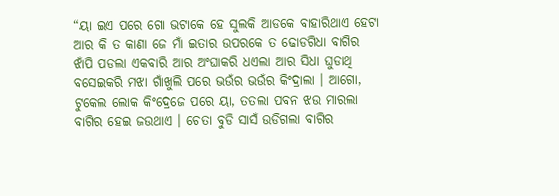“ୟା ଇଏ ପରେ ଗୋ ଭଟାକେ ହେ ସୁଲକି ଆଡକେ ବାହାରିଥାଏ ହେଟା ଆର କି ତ କାଣା ଜେ ମାଁ ଇତାର ଉପରକେ ତ ଢୋଡଗିଧା ବାଗିର ଝାଁପି ପଡଲା ଏକବାରି ଆର ଅଂଘାକରି ଧଏଲା ଆର ସିଧା ଘୁଡାଥି ବସେଇକରି ମଝା ଗାଁଖୁଲି ପରେ ଭଉଁର ଭଉଁର କିଂଦ୍ରାଲା । ଆଗୋ, ଟୁକେଲ ଲୋକ କିଂଦ୍ରେଜେ ପରେ ୟା, ତତଲା ପବନ ଝଉ ମାରଲା ବାଗିର ହେଇ ଜଉଥାଏ । ଚେତା ବୁଡି ସାସଁ ଉଡିଗଲା ବାଗିର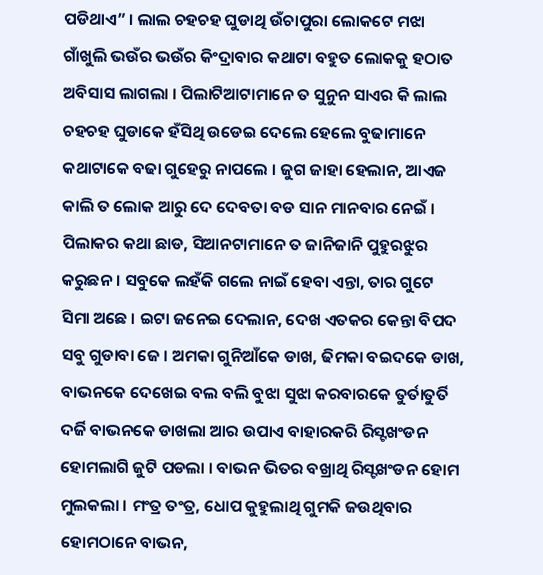ପଡିଥାଏ” । ଲାଲ ଚହଚହ ଘୁଡାଥି ଉଁଚାପୁରା ଲୋକଟେ ମଝା ଗାଁଖୁଲି ଭଉଁର ଭଉଁର କିଂଦ୍ରାବାର କଥାଟା ବହୁତ ଲୋକକୁ ହଠାତ ଅବିସାସ ଲାଗଲା । ପିଲାଟିଆଟାମାନେ ତ ସୁନୁନ ସାଏର କି ଲାଲ ଚହଚହ ଘୁଡାକେ ହଁସିଥି ଉଡେଇ ଦେଲେ ହେଲେ ବୁଢାମାନେ କଥାଟାକେ ବଢା ଗୁହେରୁ ନାପଲେ । ଜୁଗ ଜାହା ହେଲାନ, ଆଏଜ କାଲି ତ ଲୋକ ଆରୁ ଦେ ଦେବତା ବଡ ସାନ ମାନବାର ନେଇଁ । ପିଲାକର କଥା ଛାଡ, ସିଆନଟାମାନେ ତ ଜାନିଜାନି ପୁହୁରଝୁର କରୁଛନ । ସବୁକେ ଲହଁକି ଗଲେ ନାଇଁ ହେବା ଏନ୍ତା, ତାର ଗୁଟେ ସିମା ଅଛେ । ଇଟା ଜନେଇ ଦେଲାନ, ଦେଖ ଏତକର କେନ୍ତା ବିପଦ ସବୁ ଗୁଡାବା ଜେ । ଅମକା ଗୁନିଆଁକେ ଡାଖ, ଢିମକା ବଇଦକେ ଡାଖ, ବାଭନକେ ଦେଖେଇ ବଲ ବଲି ବୁଝା ସୁଝା କରବାରକେ ତୁର୍ତାତୁର୍ତି ଦର୍ଜି ବାଭନକେ ଡାଖଲା ଆର ଉପାଏ ବାହାରକରି ରିସ୍ଟଖଂଡନ ହୋମଲାଗି ଜୁଟି ପଡଲା । ବାଭନ ଭିତର ବଖ୍ରାଥି ରିସ୍ଟଖଂଡନ ହୋମ ମୁଲକଲା । ମଂତ୍ର ତଂତ୍ର, ଧୋପ କୁହୁଲାଥି ଗୁମକି ଜଉଥିବାର ହୋମଠାନେ ବାଭନ,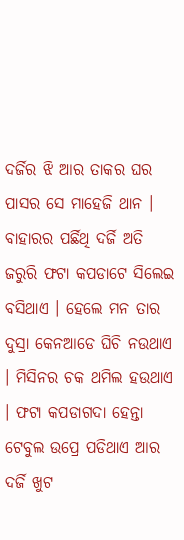ଦର୍ଜିର ଝି ଆର ତାକର ଘର ପାସର ସେ ମାହେଜି ଥାନ । ବାହାରର ପର୍ଛିଥି ଦର୍ଜି ଅତି ଜରୁରି ଫଟା କପଡାଟେ ସିଲେଇ ବସିଥାଏ । ହେଲେ ମନ ତାର ଦୁସ୍ରା କେନଆଡେ ଘିଚି ନଉଥାଏ । ମିସିନର ଚକ ଥମିଲ ହଉଥାଏ । ଫଟା କପଡାଗଦା ହେନ୍ତା ଟେବୁଲ ଉପ୍ରେ ପଡିଥାଏ ଆର ଦର୍ଜି ଖୁଟ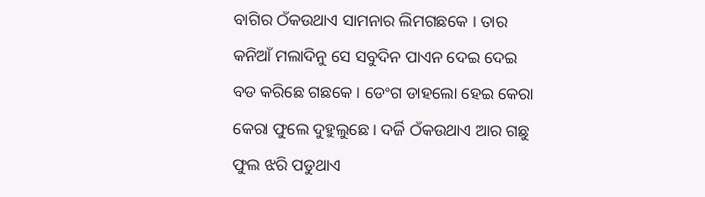ବାଗିର ଠଁକଉଥାଏ ସାମନାର ଲିମଗଛକେ । ତାର କନିଆଁ ମଲାଦିନୁ ସେ ସବୁଦିନ ପାଏନ ଦେଇ ଦେଇ ବଡ କରିଛେ ଗଛକେ । ଡେଂଗ ଡାହଲୋ ହେଇ କେରା କେରା ଫୁଲେ ଦୁହୁଲୁଛେ । ଦର୍ଜି ଠଁକଉଥାଏ ଆର ଗଛୁ ଫୁଲ ଝରି ପଡୁଥାଏ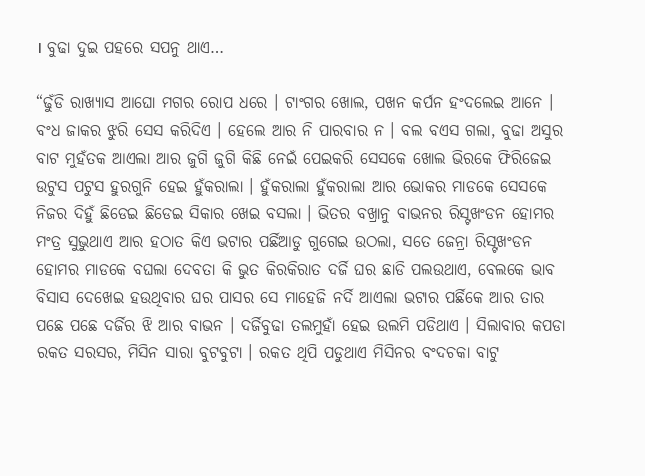। ବୁଢା ଦୁଇ ପହରେ ସପନୁ ଥାଏ…

“ଢୁଁଡି ରାଖ୍ୟାସ ଆଘୋ ମଗର ରୋପ ଧରେ । ଟାଂଗର ଖୋଲ, ପଖନ କର୍ପନ ହଂଦଲେଇ ଆନେ । ବଂଧ ଜାକର ଝୁରି ସେସ କରିଦିଏ । ହେଲେ ଆର ନି ପାରବାର ନ । ବଲ ବଏସ ଗଲା, ବୁଢା ଅସୁର ବାଟ ମୁହଁତକ ଆଏଲା ଆର ଜୁଗି ଜୁଗି କିଛି ନେଇଁ ପେଇକରି ସେସକେ ଖୋଲ ଭିରକେ ଫିରିଜେଇ ଉଟୁସ ପଟୁସ ହୁରଗୁନି ହେଇ ହୁଁକରାଲା । ହୁଁକରାଲା ହୁଁକରାଲା ଆର ଭୋକର ମାଡକେ ସେସକେ ନିଜର ଦିହୁଁ ଛିଡେଇ ଛିଡେଇ ସିକାର ଖେଇ ବସଲା । ଭିତର ବଖ୍ରାନୁ ବାଭନର ରିସ୍ଟଖଂଡନ ହୋମର ମଂତ୍ର ସୁଭୁଥାଏ ଆର ହଠାତ କିଏ ଭଟାର ପର୍ଛିଆଡୁ ଗୁଗେଇ ଉଠଲା, ସତେ ଜେନ୍ରା ରିସ୍ଟଖଂଡନ ହୋମର ମାଡକେ ବଘଲା ଦେବତା କି ଭୁତ କିରକିରାତ ଦର୍ଜି ଘର ଛାଡି ପଲଉଥାଏ, ବେଲକେ ଭାବ ବିସାସ ଦେଖେଇ ହଉଥିବାର ଘର ପାସର ସେ ମାହେଜି ନର୍ଦି ଆଏଲା ଭଟାର ପର୍ଛିକେ ଆର ତାର ପଛେ ପଛେ ଦର୍ଜିର ଝି ଆର ବାଭନ । ଦର୍ଜିବୁଢା ତଲମୁହାଁ ହେଇ ଉଲମି ପଡିଥାଏ । ସିଲାବାର କପଡା ରକତ ସରସର, ମିସିନ ସାରା ବୁଟବୁଟା । ରକତ ଥିପି ପଡୁଥାଏ ମିସିନର ବଂଦଚକା ବାଟୁ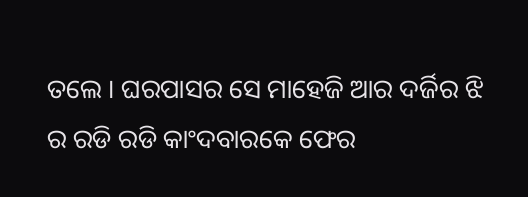ତଲେ । ଘରପାସର ସେ ମାହେଜି ଆର ଦର୍ଜିର ଝି ର ରଡି ରଡି କାଂଦବାରକେ ଫେର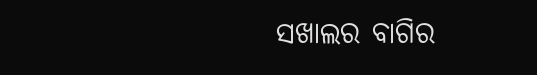ସଖାଲର ବାଗିର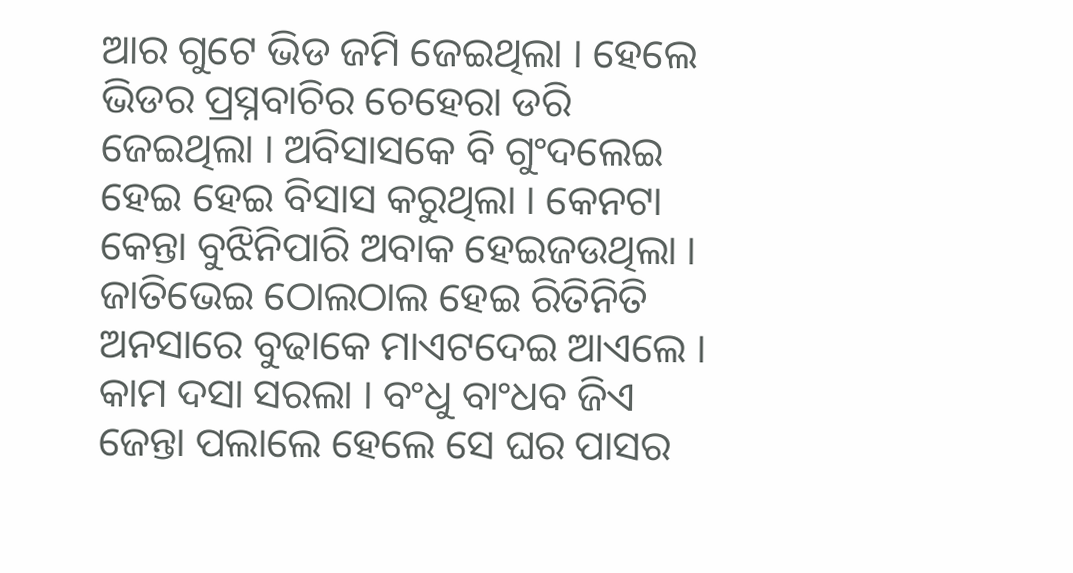ଆର ଗୁଟେ ଭିଡ ଜମି ଜେଇଥିଲା । ହେଲେ ଭିଡର ପ୍ରସ୍ନବାଚିର ଚେହେରା ଡରି ଜେଇଥିଲା । ଅବିସାସକେ ବି ଗୁଂଦଲେଇ ହେଇ ହେଇ ବିସାସ କରୁଥିଲା । କେନଟା କେନ୍ତା ବୁଝିନିପାରି ଅବାକ ହେଇଜଉଥିଲା । ଜାତିଭେଇ ଠୋଲଠାଲ ହେଇ ରିତିନିତି ଅନସାରେ ବୁଢାକେ ମାଏଟଦେଇ ଆଏଲେ । କାମ ଦସା ସରଲା । ବଂଧୁ ବାଂଧବ ଜିଏ ଜେନ୍ତା ପଲାଲେ ହେଲେ ସେ ଘର ପାସର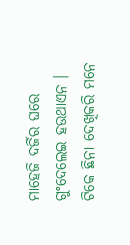ମାହେଜି ଦର୍ଜିର ଘରେ ଗୁଂଦେଲେଇ ହଉଥାଏନ । ଟିକେ ଛିନା ଦେଖିକରି ମନେ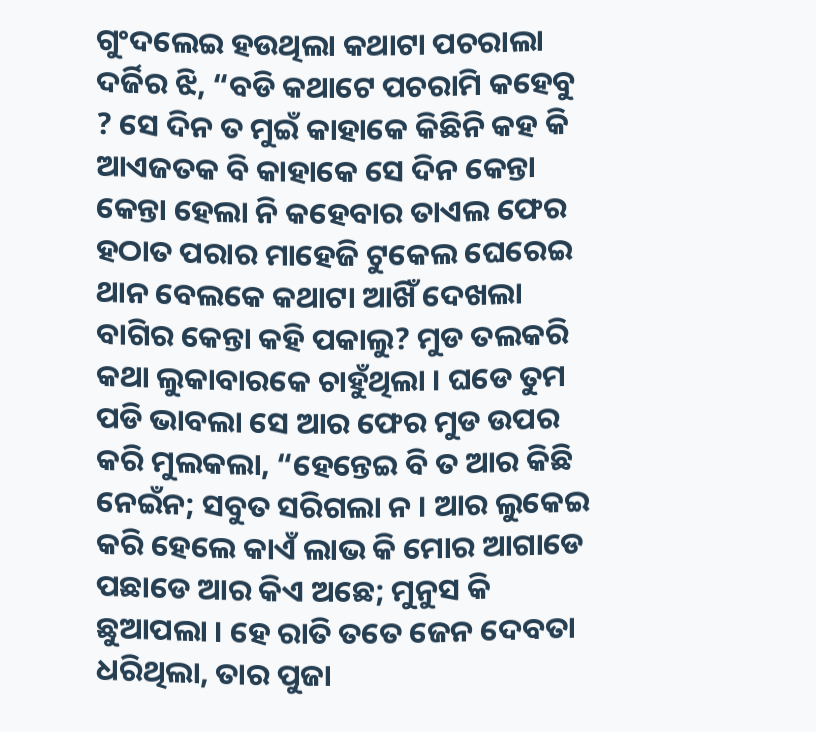ଗୁଂଦଲେଇ ହଉଥିଲା କଥାଟା ପଚରାଲା ଦର୍ଜିର ଝି, “ବଡି କଥାଟେ ପଚରାମି କହେବୁ ? ସେ ଦିନ ତ ମୁଇଁ କାହାକେ କିଛିନି କହ କି ଆଏଜତକ ବି କାହାକେ ସେ ଦିନ କେନ୍ତା କେନ୍ତା ହେଲା ନି କହେବାର ତାଏଲ ଫେର ହଠାତ ପରାର ମାହେଜି ଟୁକେଲ ଘେରେଇ ଥାନ ବେଲକେ କଥାଟା ଆଖିଁ ଦେଖଲା ବାଗିର କେନ୍ତା କହି ପକାଲୁ? ମୁଡ ତଲକରି କଥା ଲୁକାବାରକେ ଚାହୁଁଥିଲା । ଘଡେ ତୁମ ପଡି ଭାବଲା ସେ ଆର ଫେର ମୁଡ ଉପର କରି ମୁଲକଲା, “ହେନ୍ତେଇ ବି ତ ଆର କିଛି ନେଇଁନ; ସବୁତ ସରିଗଲା ନ । ଆର ଲୁକେଇ କରି ହେଲେ କାଏଁ ଲାଭ କି ମୋର ଆଗାଡେ ପଛାଡେ ଆର କିଏ ଅଛେ; ମୁନୁସ କି ଛୁଆପଲା । ହେ ରାତି ତତେ ଜେନ ଦେବତା ଧରିଥିଲା, ତାର ପୁଜା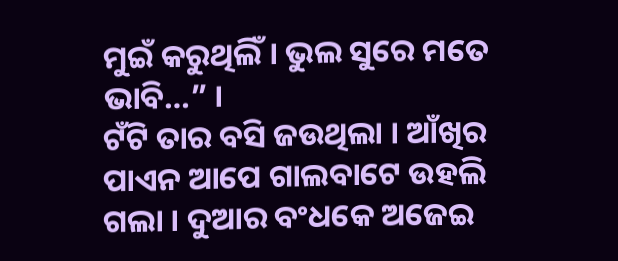ମୁଇଁ କରୁଥିଲିଁ । ଭୁଲ ସୁରେ ମତେ ଭାବି…” ।
ଟଁଟି ତାର ବସି ଜଉଥିଲା । ଆଁଖିର ପାଏନ ଆପେ ଗାଲବାଟେ ଉହଲି ଗଲା । ଦୁଆର ବଂଧକେ ଅଜେଇ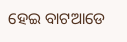ହେଇ ବାଟଆଡେ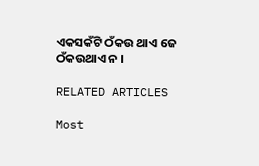ଏକସକଁଟି ଠଁକଉ ଥାଏ ଜେ ଠଁକଉଥାଏ ନ ।

RELATED ARTICLES

Most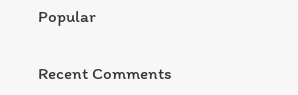Popular

Recent Comments